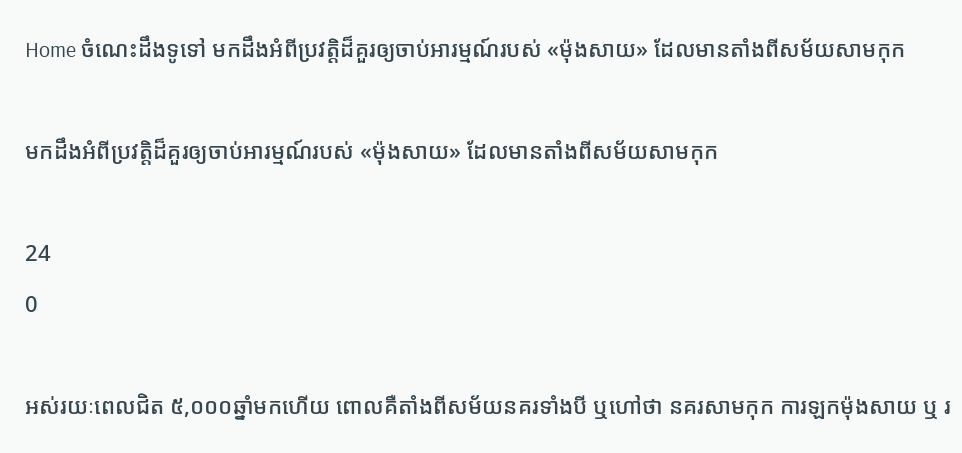Home ចំណេះដឹងទូទៅ មកដឹងអំពីប្រវត្តិដ៏គួរឲ្យចាប់អារម្មណ៍របស់ «ម៉ុងសាយ» ដែលមានតាំងពីសម័យសាមកុក

មកដឹងអំពីប្រវត្តិដ៏គួរឲ្យចាប់អារម្មណ៍របស់ «ម៉ុងសាយ» ដែលមានតាំងពីសម័យសាមកុក

24
0

អស់រយៈពេលជិត ៥,០០០ឆ្នាំមកហើយ ពោលគឺតាំងពីសម័យនគរទាំងបី ឬហៅថា នគរសាមកុក ការឡកម៉ុងសាយ ឬ រ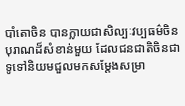បាំតោចិន បានក្លាយជាសិល្បៈវប្បធម៌ចិនបុរាណដ៏សំខាន់មួយ ដែលជនជាតិចិនជាទូទៅនិយមជួលមកសម្ដែងសម្រា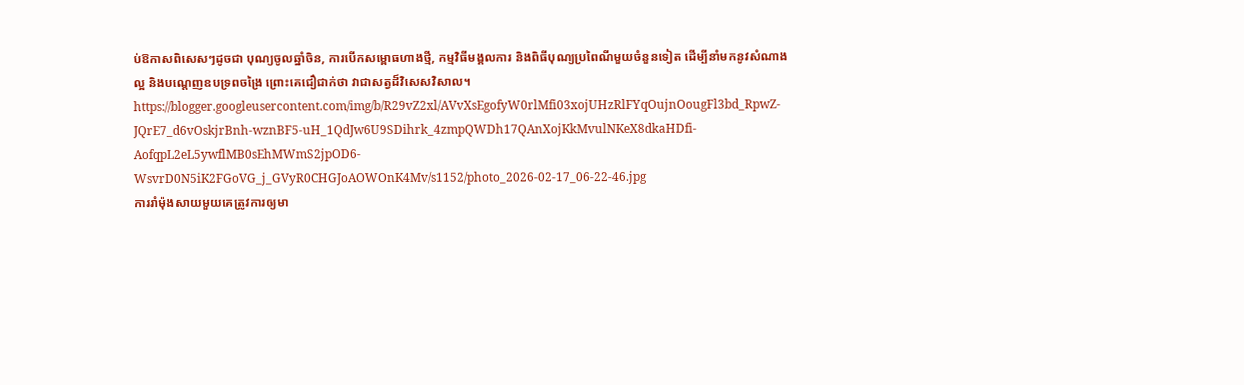ប់ឱកាសពិសេសៗដូចជា បុណ្យចូលឆ្នាំចិន, ការបើកសម្ពោធហាងថ្មី, កម្មវិធីមង្គលការ និងពិធីបុណ្យប្រពៃណីមួយចំនួនទៀត ដើម្បីនាំមកនូវសំណាងល្អ និងបណ្ដេញឧបទ្រពចង្រៃ ព្រោះគេជឿជាក់ថា វាជាសត្វដ៏វិសេសវិសាល។
https://blogger.googleusercontent.com/img/b/R29vZ2xl/AVvXsEgofyW0rlMfi03xojUHzRlFYqOujnOougFl3bd_RpwZ-JQrE7_d6vOskjrBnh-wznBF5-uH_1QdJw6U9SDihrk_4zmpQWDh17QAnXojKkMvulNKeX8dkaHDfi-AofqpL2eL5ywflMB0sEhMWmS2jpOD6-WsvrD0N5iK2FGoVG_j_GVyR0CHGJoAOWOnK4Mv/s1152/photo_2026-02-17_06-22-46.jpg
ការរាំម៉ុងសាយមួយគេត្រូវការឲ្យមា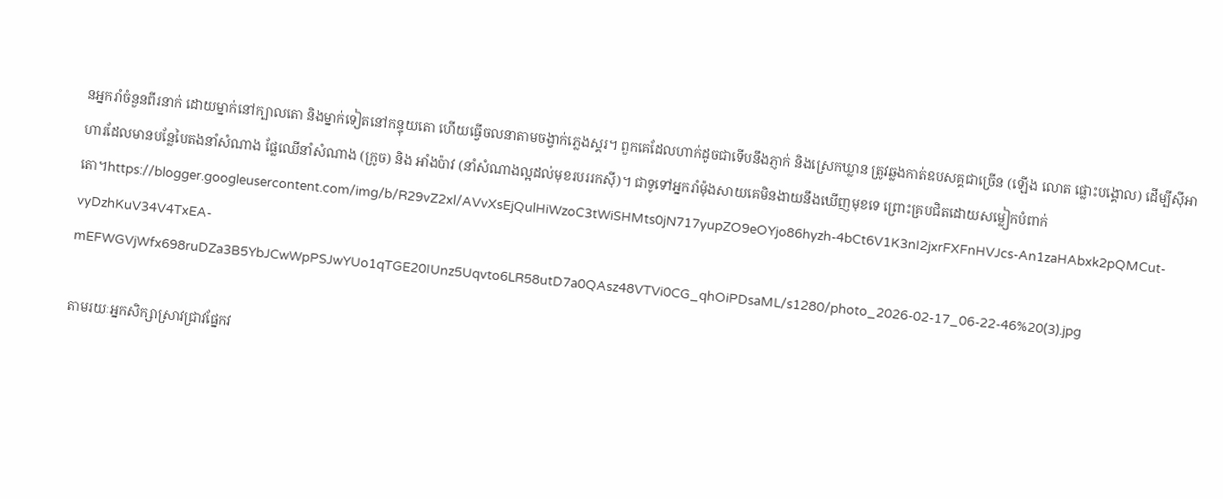នអ្នករាំចំនួនពីរនាក់ ដោយម្នាក់នៅក្បាលតោ និងម្នាក់ទៀតនៅកន្ទុយតោ ហើយធ្វើចលនាតាមចង្វាក់ភ្លេងស្គរ។ ពួកគេដែលហាក់ដូចជាទើបនឹងភ្ញាក់ និងស្រេកឃ្លាន ត្រូវឆ្លងកាត់ឧបសគ្គជាច្រើន (ឡើង លោត ផ្លោះបង្គោល) ដើម្បីស៊ីអាហារដែលមានបន្លែបៃតងនាំសំណាង ផ្លែឈើនាំសំណាង (ក្រូច) និង អាំងប៉ាវ (នាំសំណាងល្អដល់មុខរបររកស៊ី)។ ជាទូទៅអ្នករាំម៉ុងសាយគេមិនងាយនឹងឃើញមុខទេ ព្រោះគ្របជិតដោយសម្លៀកបំពាក់តោ។https://blogger.googleusercontent.com/img/b/R29vZ2xl/AVvXsEjQulHiWzoC3tWiSHMts0jN717yupZO9eOYjo86hyzh-4bCt6V1K3nI2jxrFXFnHVJcs-An1zaHAbxk2pQMCut-vyDzhKuV34V4TxEA-mEFWGVjWfx698ruDZa3B5YbJCwWpPSJwYUo1qTGE20IUnz5Uqvto6LR58utD7a0QAsz48VTVi0CG_qhOiPDsaML/s1280/photo_2026-02-17_06-22-46%20(3).jpg

តាមរយៈអ្នកសិក្សាស្រាវជ្រាវផ្នែកវ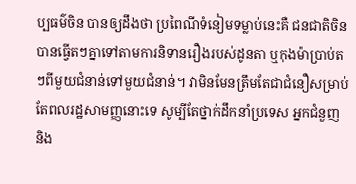ប្បធម៌ចិន បានឲ្យដឹងថា ប្រពៃណីទំនៀមទម្លាប់នេះគឺ ជនជាតិចិនបានធ្វើតៗគ្នាទៅតាមការនិទានរឿងរបស់ដូនតា ឬកុងម៉ាប្រាប់តៗពីមួយជំនាន់ទៅមួយជំនាន់។ វាមិនមែនត្រឹមតែជាជំនឿសម្រាប់តែពលរដ្ឋសាមញ្ញនោះទេ សូម្បីតែថ្នាក់ដឹកនាំប្រទេស អ្នកជំនួញ និង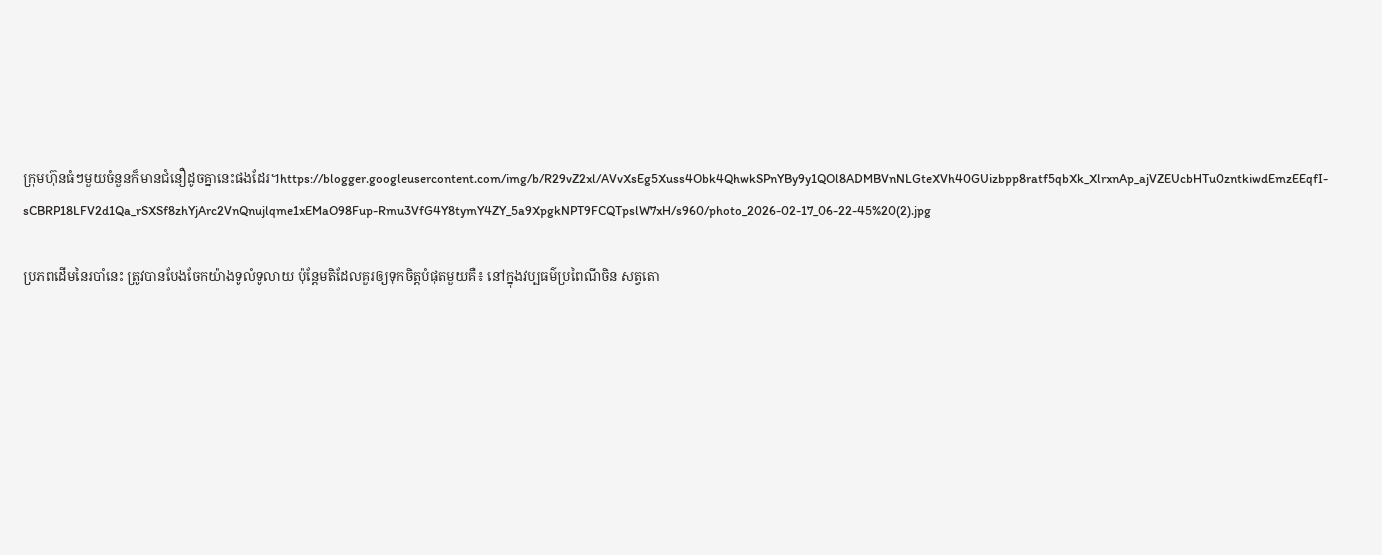ក្រុមហ៊ុនធំៗមួយចំនួនក៏មានជំនឿដូចគ្នានេះផងដែរ។https://blogger.googleusercontent.com/img/b/R29vZ2xl/AVvXsEg5Xuss4Obk4QhwkSPnYBy9y1QOl8ADMBVnNLGteXVh40GUizbpp8ratf5qbXk_XlrxnAp_ajVZEUcbHTu0zntkiwdEmzEEqfI-sCBRP18LFV2d1Qa_rSXSf8zhYjArc2VnQnujlqme1xEMaO98Fup-Rmu3VfG4Y8tymY4ZY_5a9XpgkNPT9FCQTpslW7xH/s960/photo_2026-02-17_06-22-45%20(2).jpg

ប្រភពដើមនៃរបាំនេះ ត្រូវបានបែងចែកយ៉ាងទូលំទូលាយ ប៉ុន្តែមតិដែលគួរឲ្យទុកចិត្តបំផុតមួយគឺ៖ នៅក្នុងវប្បធម៌ប្រពៃណីចិន សត្វតោ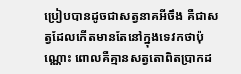ប្រៀបបានដូចជាសត្វនាគអីចឹង គឺជាសត្វដែលកើតមានតែនៅក្នុងទេវកថាប៉ុណ្ណោះ ពោលគឺគ្មានសត្វតោពិតប្រាកដ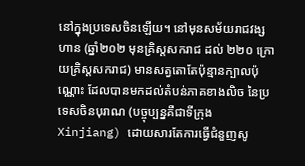នៅក្នុងប្រទេសចិនឡើយ។ នៅមុនសម័យរាជវង្សហាន (ឆ្នាំ២០២ មុនគ្រិស្តសករាជ ដល់ ២២០ ក្រោយគ្រិស្តសករាជ) មានសត្វតោតែប៉ុន្មានក្បាលប៉ុណ្ណោះ ដែលបានមកដល់តំបន់ភាគខាងលិច នៃប្រទេសចិនបុរាណ (បច្ចុប្បន្នគឺជាទីក្រុង Xinjiang) ដោយសារតែការធ្វើជំនួញសូ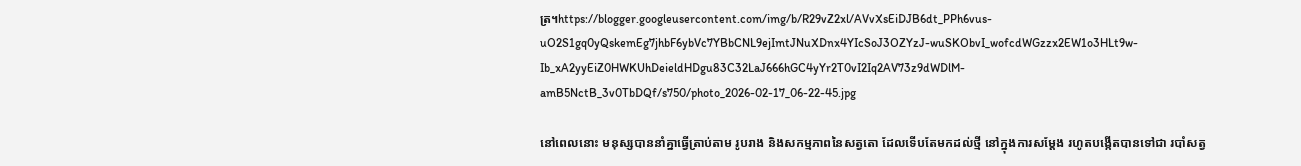ត្រ។https://blogger.googleusercontent.com/img/b/R29vZ2xl/AVvXsEiDJB6dt_PPh6vus-uO2S1gq0yQskemEg7jhbF6ybVc7YBbCNL9ejImtJNuXDnx4YIcSoJ3OZYzJ-wuSKObvI_wofcdWGzzx2EW1o3HLt9w-Ib_xA2yyEiZ0HWKUhDeieldHDgu83C32LaJ666hGC4yYr2T0vI2Iq2AV73z9dWDlM-amB5NctB_3v0TbDQf/s750/photo_2026-02-17_06-22-45.jpg

នៅពេលនោះ មនុស្សបាននាំគ្នាធ្វើត្រាប់តាម រូបរាង និងសកម្មភាពនៃសត្វតោ ដែលទើបតែមកដល់ថ្មី នៅក្នុងការសម្ដែង រហូតបង្កើតបានទៅជា របាំសត្វ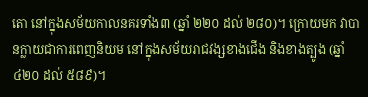តោ នៅក្នុងសម័យកាលនគរទាំង៣ (ឆ្នាំ ២២០ ដល់ ២៨០)។ ក្រោយមក វាបានក្លាយជាការពេញនិយម នៅក្នុងសម័យរាជវង្សខាងជើង និងខាងត្បូង (ឆ្នាំ ៤២០ ដល់ ៥៨៩)។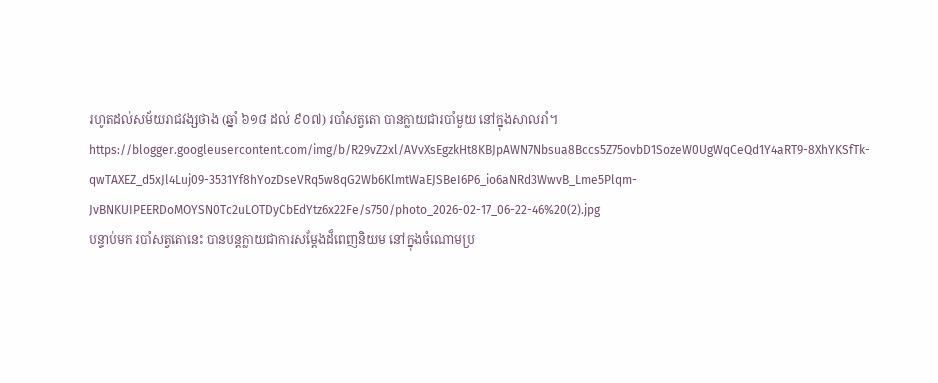រហូតដល់សម័យរាជវង្សថាង (ឆ្នាំ ៦១៨ ដល់ ៩០៧) របាំសត្វតោ បានក្លាយជារបាំមួយ នៅក្នុងសាលរាំ។
https://blogger.googleusercontent.com/img/b/R29vZ2xl/AVvXsEgzkHt8KBJpAWN7Nbsua8Bccs5Z75ovbD1SozeW0UgWqCeQd1Y4aRT9-8XhYKSfTk-qwTAXEZ_d5xJl4Luj09-3531Yf8hYozDseVRq5w8qG2Wb6KlmtWaEJSBeI6P6_io6aNRd3WwvB_Lme5Plqm-JvBNKUIPEERDoMOYSN0Tc2uLOTDyCbEdYtz6x22Fe/s750/photo_2026-02-17_06-22-46%20(2).jpg
បន្ទាប់មក របាំសត្វតោនេះ បានបន្តក្លាយជាការសម្ដែងដ៏ពេញនិយម នៅក្នុងចំណោមប្រ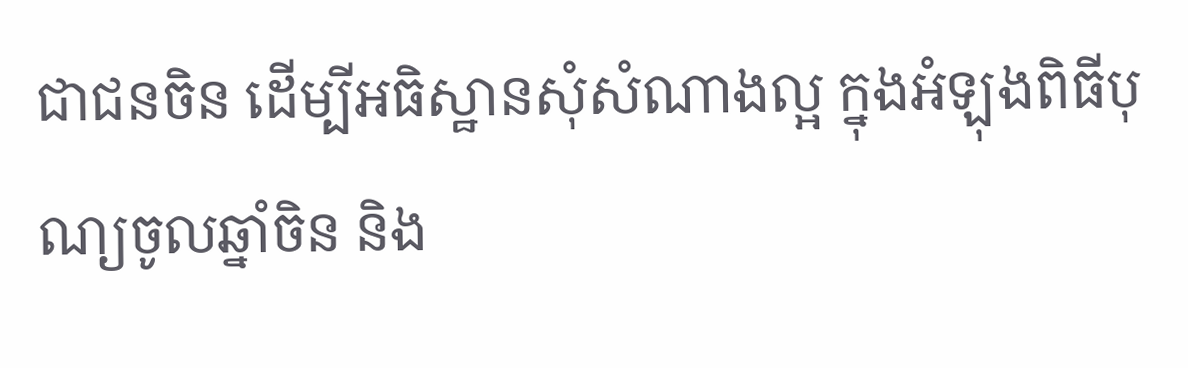ជាជនចិន ដើម្បីអធិស្ឋានសុំសំណាងល្អ ក្នុងអំឡុងពិធីបុណ្យចូលឆ្នាំចិន និង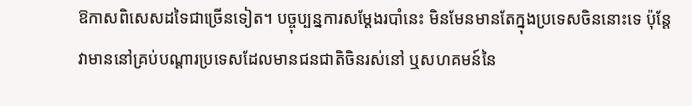ឱកាសពិសេសដទៃជាច្រើនទៀត។ បច្ចុប្បន្នការសម្ដែងរបាំនេះ មិនមែនមានតែក្នុងប្រទេសចិននោះទេ ប៉ុន្តែវាមាននៅគ្រប់បណ្ដារប្រទេសដែលមានជនជាតិចិនរស់នៅ ឬសហគមន៍នៃ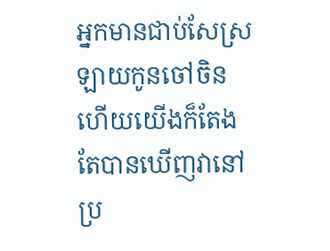អ្នកមានជាប់សែស្រឡាយកូនចៅចិន ហើយយើងក៏តែងតែបានឃើញវានៅប្រ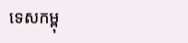ទេសកម្ពុ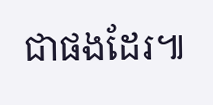ជាផងដែរ៕